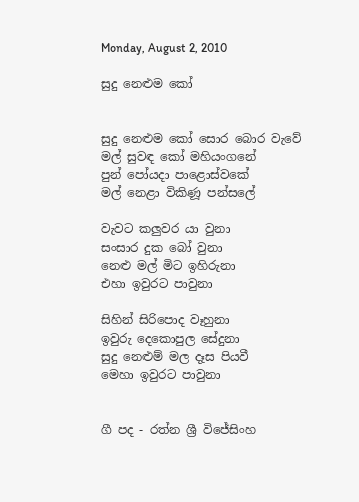Monday, August 2, 2010

සුදු නෙළුම කෝ


සුදු නෙළුම කෝ සොර බොර වැවේ
මල් සුවඳ කෝ මහියංගනේ
පුන් පෝයදා පාළොස්වකේ
මල් නෙළා විකිණූ පන්සලේ

වැවට කලුවර යා වුනා
සංසාර දුක බෝ වුනා
නෙළු මල් මිට ඉහිරුනා
එහා ඉවුරට පාවුනා

සිහින් සිරිපොද වෑහුනා
ඉවුරු දෙකොපුල සේදුනා
සුදු නෙළුම් මල දෑස පියවී
මෙහා ඉවුරට පාවුනා


ගී පද - රත්න ශ්‍රී විජේසිංහ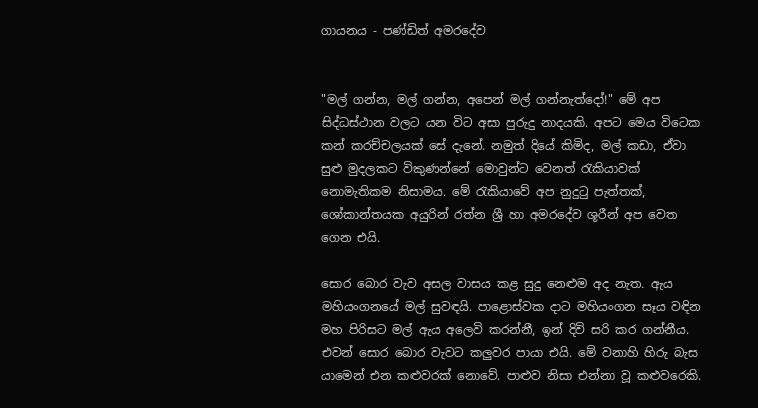ගායනය - පණ්ඩිත් අමරදේව


"මල් ගන්න, මල් ගන්න, අපෙන් මල් ගන්නැත්දෝ!" මේ අප සිද්ධස්ථාන වලට යන විට අසා පුරුදු නාදයකි. අපට මෙය විටෙක කන් කරච්චලයක් සේ දැනේ. නමුත් දියේ කිමිද, මල් කඩා, ඒවා සුළු මුදලකට විකුණන්නේ මොවුන්ට වෙනත් රැකියාවක් නොමැතිකම නිසාමය. මේ රැකියාවේ අප නුදුටු පැත්තක්, ශෝකාන්තයක අයුරින් රත්න ශ්‍රී හා අමරදේව ශූරීන් අප වෙත ගෙන එයි.

සොර බොර වැව අසල වාසය කළ සුදු නෙළුම අද නැත. ඇය මහියංගනයේ මල් සුවඳයි. පාළොස්වක දාට මහියංගන සෑය වඳින මහ පිරිසට මල් ඇය අලෙවි කරන්නී, ඉන් දිවි සරි කර ගන්නීය. එවන් සොර බොර වැවට කලුවර පායා එයි. මේ වනාහි හිරු බැස යාමෙන් එන කළුවරක් නොවේ. පාළුව නිසා එන්නා වූ කළුවරෙකි.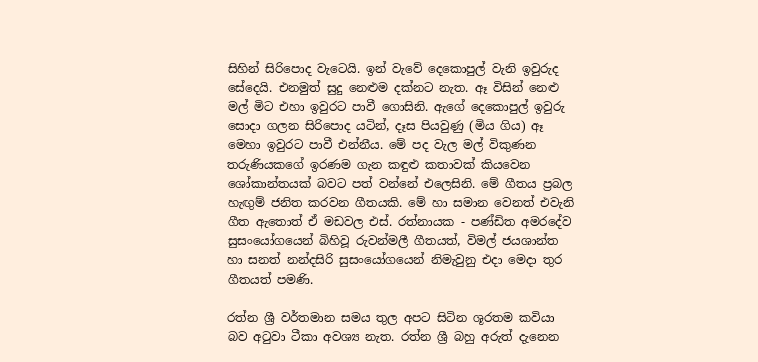සිහින් සිරිපොද වැටෙයි. ඉන් වැවේ දෙකොපුල් වැනි ඉවුරුද සේදෙයි. එනමුත් සුදු නෙළුම දක්නට නැත. ඈ විසින් නෙළු මල් මිට එහා ඉවුරට පාවී ගොසිනි. ඇගේ දෙකොපුල් ඉවුරු සොදා ගලන සිරිපොද යටින්, දෑස පියවුණු (මිය ගිය) ඈ මෙහා ඉවුරට පාවී එන්නීය. මේ පද වැල මල් විකුණන තරුණියකගේ ඉරණම ගැන කඳුළු කතාවක් කියවෙන ශෝකාන්තයක් බවට පත් වන්නේ එලෙසිනි. මේ ගීතය ප්‍රබල හැඟුම් ජනිත කරවන ගීතයකි. මේ හා සමාන වෙනත් එවැනි ගීත ඇතොත් ඒ මඩවල එස්. රත්නායක - පණ්ඩිත අමරදේව සුසංයෝගයෙන් බිහිවූ රුවන්මලී ගීතයත්, විමල් ජයශාන්ත
හා සනත් නන්දසිරි සුසංයෝගයෙන් නිමැවුනු එදා මෙදා තුර ගීතයත් පමණි.

රත්න ශ්‍රී වර්තමාන සමය තුල අපට සිටින ශූරතම කවියා බව අටුවා ටීකා අවශ්‍ය නැත. රත්න ශ්‍රී බහු අරුත් දැනෙන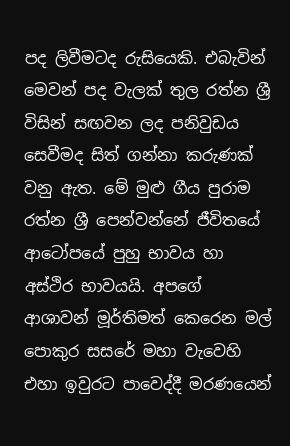පද ලිවීමටද රුසියෙකි. එබැවින් මෙවන් පද වැලක් තුල රත්න ශ්‍රී විසින් සඟවන ලද පනිවුඩය සෙවීමද සිත් ගන්නා කරුණක් වනු ඇත. මේ මුළු ගීය පුරාම රත්න ශ්‍රී පෙන්වන්නේ ජීවිතයේ ආටෝපයේ පුහු භාවය හා අස්ථිර භාවයයි. අපගේ ආශාවන් මූර්තිමත් කෙරෙන මල් පොකුර සසරේ මහා වැවෙහි එහා ඉවුරට පාවෙද්දී මරණයෙන්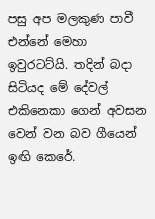පසු අප මලකුණ පාවී එන්නේ මෙහා ඉවුරටට්යි. තදින් බදා සිටියද මේ දේවල් එකිනෙකා ගෙන් අවසන වෙන් වන බව ගීයෙන් ඉඟි කෙරේ.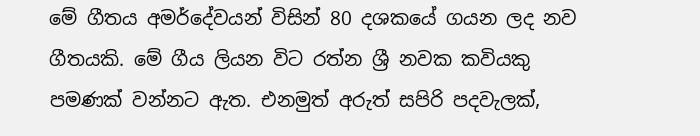මේ ගීතය අමර්දේවයන් විසින් 80 දශකයේ ගයන ලද නව ගීතයකි. මේ ගීය ලියන විට රත්න ශ්‍රී නවක කවියකු පමණක් වන්නට ඇත. එනමුත් අරුත් සපිරි පදවැලක්,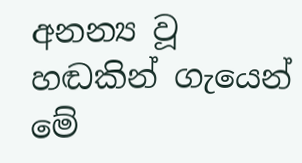අනන්‍ය වූ හඬකින් ගැයෙන් මේ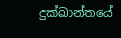දුක්ඛාන්තයේ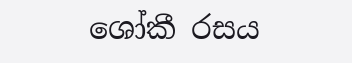ශෝකී රසය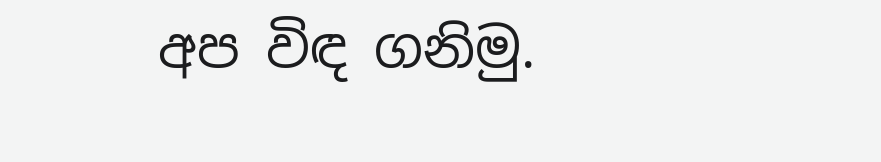අප විඳ ගනිමු.